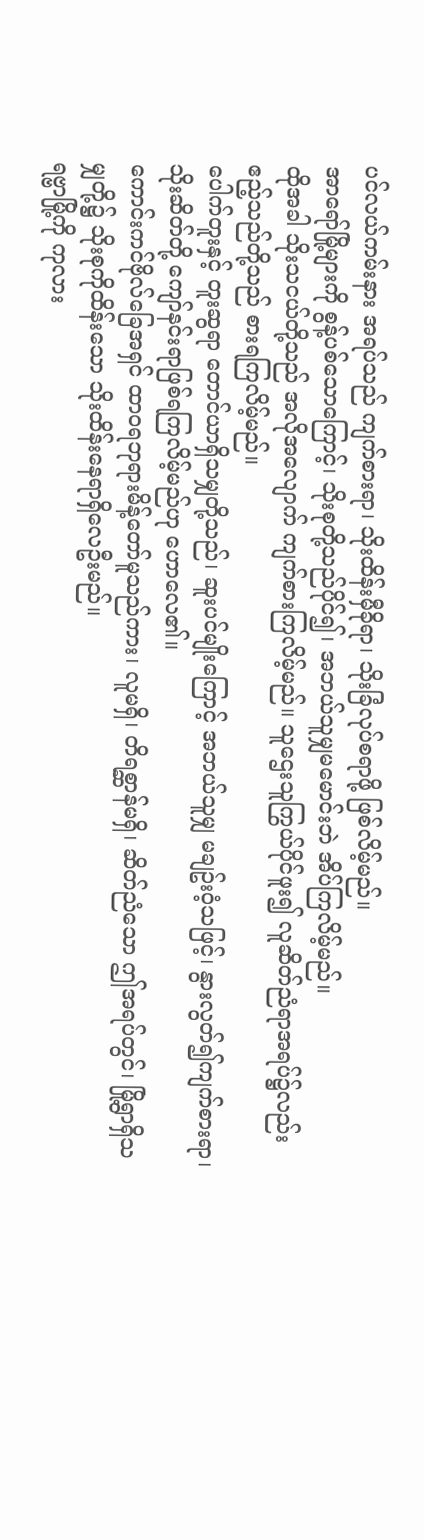ပင်လယ်ကမ်းနား အရပ်သည် ကျက်စားရာ၊ သိုးထိန်းမှီခိုရာ၊ သိုးခြံလုပ်စရာဖို့ ဖြစ်လိမ့်မည်။
အာရော်မြို့များကို စွန့်ပစ်သောကြောင့်၊ သိုးစုတို့သည်ပိုင်၍၊ အဘယ်သူမျှမမောင်းဘဲ အိပ်ကြလိမ့်မည်။
ထိုအခါ သိုးသငယ်တို့သည် အလိုအလျောက် ကျက်စားကြလိမ့်မည်။ သူဌေးသူကြွယ်ပိုင်ဖူး၍ လူဆိတ်ညံရာအရပ်၌လည်း ဧည့်သည်တို့သည် စားရကြလိမ့်မည်။
ပေါက်တူးနှင့် တူးဆွရာ တောင်ယာရှိသမျှတို့သည်၊ ဆူးပင်မျိုးကြောင့် အဘယ်သူမျှ မချဥ်းဝံ့သဖြင့်၊ နွားလွတ်၍ကျက်စားရာ၊ သိုးဆိတ်တို့ ကျော်နင်းရာဖြစ်ရကြလိမ့်မည်ဟု ဟောလေ၏။
ကောင်းကင်ဗိုလ်ခြေအရှင် ထာဝရဘုရားမိန့်တော်မူသည်ကား၊ လူမရှိ၊ တိရစ္ဆာန်မရှိ၊ ဆိတ်ညံသော ဤအရပ်တွင်၊ မြို့ရွာရှိသမျှတို့၌ သိုးစုကိုထိန်းသော သိုးထိန်းနေရာရှိလေဦးမည်။
ရဗ္ဗာမြို့ကို ကုလား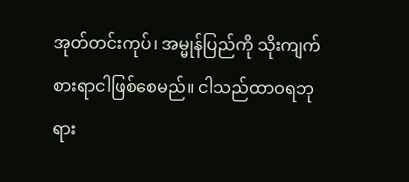အုတ်တင်းကုပ်၊ အမ္မုန်ပြည်ကို သိုးကျက်စားရာငါဖြစ်စေမည်။ ငါသည်ထာဝရဘုရား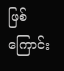ဖြစ်ကြောင်း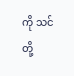ကို သင်တို့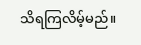သိရကြလိမ့်မည်။